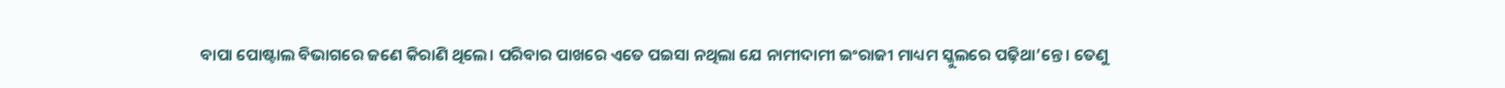ବାପା ପୋଷ୍ଟାଲ ବିଭାଗରେ ଜଣେ କିରାଣି ଥିଲେ। ପରିବାର ପାଖରେ ଏତେ ପଇସା ନଥିଲା ଯେ ନାମୀଦାମୀ ଇଂରାଜୀ ମାଧ୍ୟମ ସ୍କୁଲରେ ପଢ଼ିଥା’ନ୍ତେ। ତେଣୁ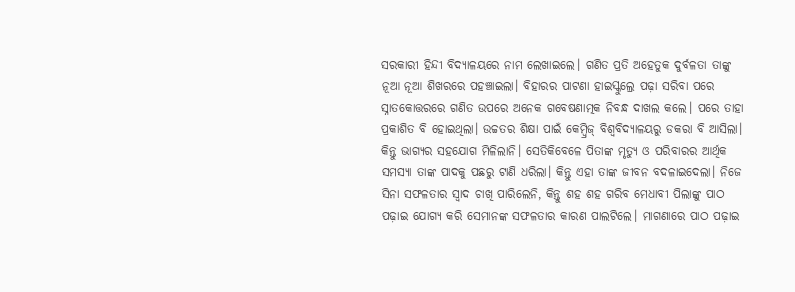ସରକାରୀ ହିନ୍ଦୀ ବିଦ୍ୟାଳୟରେ ନାମ ଲେଖାଇଲେ। ଗଣିତ ପ୍ରତି ଅହେତୁକ ଦୁର୍ବଳତା ତାଙ୍କୁ ନୂଆ ନୂଆ ଶିଖରରେ ପହଞ୍ଚାଇଲା। ବିହାରର ପାଟଣା ହାଇସ୍କୁଲ୍ରେ ପଢ଼ା ସରିବା ପରେ ସ୍ନାତକୋତ୍ତରରେ ଗଣିତ ଉପରେ ଅନେକ ଗବେଷଣାତ୍ମକ ନିବନ୍ଧ ଦାଖଲ କଲେ। ପରେ ତାହା ପ୍ରକାଶିତ ବି ହୋଇଥିଲା। ଉଚ୍ଚତର ଶିକ୍ଷା ପାଇଁ କେମ୍ବ୍ରିଜ୍ ବିଶ୍ବବିଦ୍ୟାଳୟରୁ ଡକରା ବି ଆସିଲା। କିନ୍ତୁ ଭାଗ୍ୟର ସହଯୋଗ ମିଳିଲାନି। ସେତିକିବେଳେ ପିତାଙ୍କ ମୃତ୍ୟୁ ଓ ପରିବାରର ଆର୍ଥିକ ସମସ୍ୟା ତାଙ୍କ ପାଦକୁ ପଛରୁ ଟାଣି ଧରିଲା। କିନ୍ତୁ ଏହା ତାଙ୍କ ଜୀବନ ବଦଳାଇଦେଲା। ନିଜେ ସିନା ସଫଳତାର ସ୍ବାଦ ଚାଖି ପାରିଲେନି, କିନ୍ତୁ ଶହ ଶହ ଗରିବ ମେଧାବୀ ପିଲାଙ୍କୁ ପାଠ ପଢ଼ାଇ ଯୋଗ୍ୟ କରି ସେମାନଙ୍କ ସଫଳତାର କାରଣ ପାଲଟିଲେ। ମାଗଣାରେ ପାଠ ପଢ଼ାଇ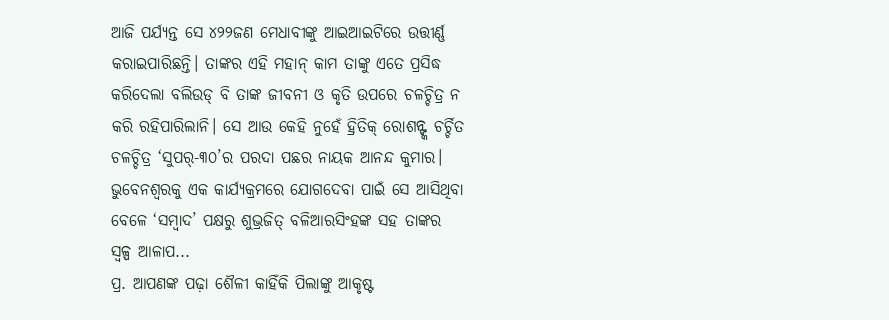ଆଜି ପର୍ଯ୍ୟନ୍ତ ସେ ୪୨୨ଜଣ ମେଧାବୀଙ୍କୁ ଆଇଆଇଟିରେ ଉତ୍ତୀର୍ଣ୍ଣ କରାଇପାରିଛନ୍ତି। ତାଙ୍କର ଏହି ମହାନ୍ କାମ ତାଙ୍କୁ ଏତେ ପ୍ରସିଦ୍ଧ କରିଦେଲା ବଲିଉଡ୍ ବି ତାଙ୍କ ଜୀବନୀ ଓ କୃତି ଉପରେ ଚଳଚ୍ଚିତ୍ର ନ କରି ରହିପାରିଲାନି। ସେ ଆଉ କେହି ନୁହେଁ ହ୍ରିତିକ୍ ରୋଶନ୍ଙ୍କ ଚର୍ଚ୍ଚିତ ଚଳଚ୍ଚିତ୍ର ‘ସୁପର୍-୩୦’ର ପରଦା ପଛର ନାୟକ ଆନନ୍ଦ କୁମାର। ଭୁବେନଶ୍ବରକୁ ଏକ କାର୍ଯ୍ୟକ୍ରମରେ ଯୋଗଦେବା ପାଇଁ ସେ ଆସିଥିବା ବେଳେ ‘ସମ୍ବାଦ’ ପକ୍ଷରୁ ଶୁଭ୍ରଜିତ୍ ବଳିଆରସିଂହଙ୍କ ସହ ତାଙ୍କର ସ୍ବଳ୍ପ ଆଳାପ...
ପ୍ର. ଆପଣଙ୍କ ପଢ଼ା ଶୈଳୀ କାହିଁକି ପିଲାଙ୍କୁ ଆକୃଷ୍ଟ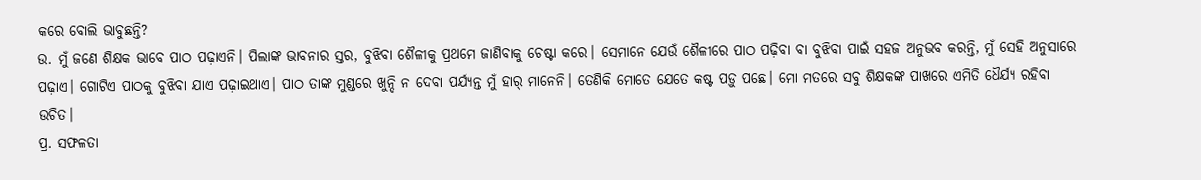କରେ ବୋଲି ଭାବୁଛନ୍ତି?
ଉ. ମୁଁ ଜଣେ ଶିକ୍ଷକ ଭାବେ ପାଠ ପଢ଼ାଏନି। ପିଲାଙ୍କ ଭାବନାର ସ୍ତର, ବୁଝିବା ଶୈଳୀକୁ ପ୍ରଥମେ ଜାଣିବାକୁ ଚେଷ୍ଟା କରେ। ସେମାନେ ଯେଉଁ ଶୈଳୀରେ ପାଠ ପଢ଼ିବା ବା ବୁଝିବା ପାଇଁ ସହଜ ଅନୁଭବ କରନ୍ତି, ମୁଁ ସେହି ଅନୁସାରେ ପଢ଼ାଏ। ଗୋଟିଏ ପାଠକୁ ବୁଝିବା ଯାଏ ପଢ଼ାଇଥାଏ। ପାଠ ତାଙ୍କ ମୁଣ୍ଡରେ ଖୁନ୍ଦି ନ ଦେବା ପର୍ଯ୍ୟନ୍ତ ମୁଁ ହାର୍ ମାନେନି। ତେଣିକି ମୋତେ ଯେତେ କଷ୍ଟ ପଡ଼ୁ ପଛେ। ମୋ ମତରେ ସବୁ ଶିକ୍ଷକଙ୍କ ପାଖରେ ଏମିତି ଧୈର୍ଯ୍ୟ ରହିବା ଉଚିତ।
ପ୍ର. ସଫଳତା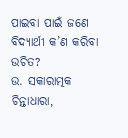ପାଇବା ପାଇଁ ଜଣେ ବିଦ୍ୟାର୍ଥୀ କ’ଣ କରିବା ଉଚିତ?
ଉ. ସକାରାତ୍ମକ ଚିନ୍ତାଧାରା,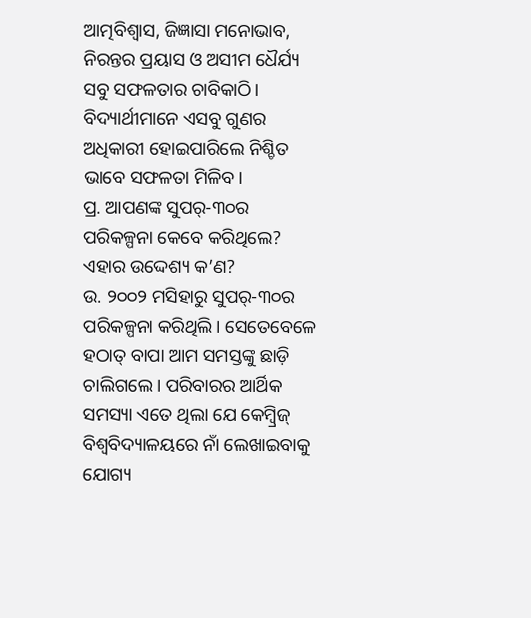ଆତ୍ମବିଶ୍ବାସ, ଜିଜ୍ଞାସା ମନୋଭାବ, ନିରନ୍ତର ପ୍ରୟାସ ଓ ଅସୀମ ଧୈର୍ଯ୍ୟ ସବୁ ସଫଳତାର ଚାବିକାଠି। ବିଦ୍ୟାର୍ଥୀମାନେ ଏସବୁ ଗୁଣର ଅଧିକାରୀ ହୋଇପାରିଲେ ନିଶ୍ଚିତ ଭାବେ ସଫଳତା ମିଳିବ।
ପ୍ର. ଆପଣଙ୍କ ସୁପର୍-୩୦ର ପରିକଳ୍ପନା କେବେ କରିଥିଲେ? ଏହାର ଉଦ୍ଦେଶ୍ୟ କ’ଣ?
ଉ. ୨୦୦୨ ମସିହାରୁ ସୁପର୍-୩୦ର ପରିକଳ୍ପନା କରିଥିଲି। ସେତେବେଳେ ହଠାତ୍ ବାପା ଆମ ସମସ୍ତଙ୍କୁ ଛାଡ଼ି ଚାଲିଗଲେ। ପରିବାରର ଆର୍ଥିକ ସମସ୍ୟା ଏତେ ଥିଲା ଯେ କେମ୍ବ୍ରିଜ୍ ବିଶ୍ବବିଦ୍ୟାଳୟରେ ନାଁ ଲେଖାଇବାକୁ ଯୋଗ୍ୟ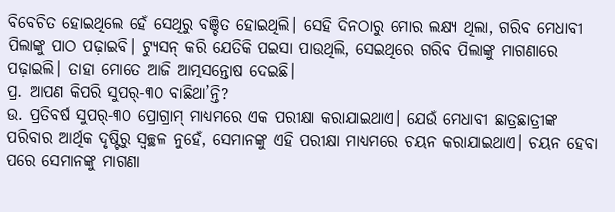ବିବେଚିତ ହୋଇଥିଲେ ହେଁ ସେଥିରୁ ବଞ୍ଚିତ ହୋଇଥିଲି। ସେହି ଦିନଠାରୁ ମୋର ଲକ୍ଷ୍ୟ ଥିଲା, ଗରିବ ମେଧାବୀ ପିଲାଙ୍କୁ ପାଠ ପଢ଼ାଇବି। ଟ୍ୟୁସନ୍ କରି ଯେତିକି ପଇସା ପାଉଥିଲି, ସେଇଥିରେ ଗରିବ ପିଲାଙ୍କୁ ମାଗଣାରେ ପଢ଼ାଇଲି। ତାହା ମୋତେ ଆଜି ଆତ୍ମସନ୍ତୋଷ ଦେଇଛି।
ପ୍ର. ଆପଣ କିପରି ସୁପର୍-୩୦ ବାଛିଥା’ନ୍ତି?
ଉ. ପ୍ରତିବର୍ଷ ସୁପର୍-୩୦ ପ୍ରୋଗ୍ରାମ୍ ମାଧ୍ୟମରେ ଏକ ପରୀକ୍ଷା କରାଯାଇଥାଏ। ଯେଉଁ ମେଧାବୀ ଛାତ୍ରଛାତ୍ରୀଙ୍କ ପରିବାର ଆର୍ଥିକ ଦୃଷ୍ଟିରୁ ସ୍ବଚ୍ଛଳ ନୁହେଁ, ସେମାନଙ୍କୁ ଏହି ପରୀକ୍ଷା ମାଧ୍ୟମରେ ଚୟନ କରାଯାଇଥାଏ। ଚୟନ ହେବା ପରେ ସେମାନଙ୍କୁ ମାଗଣା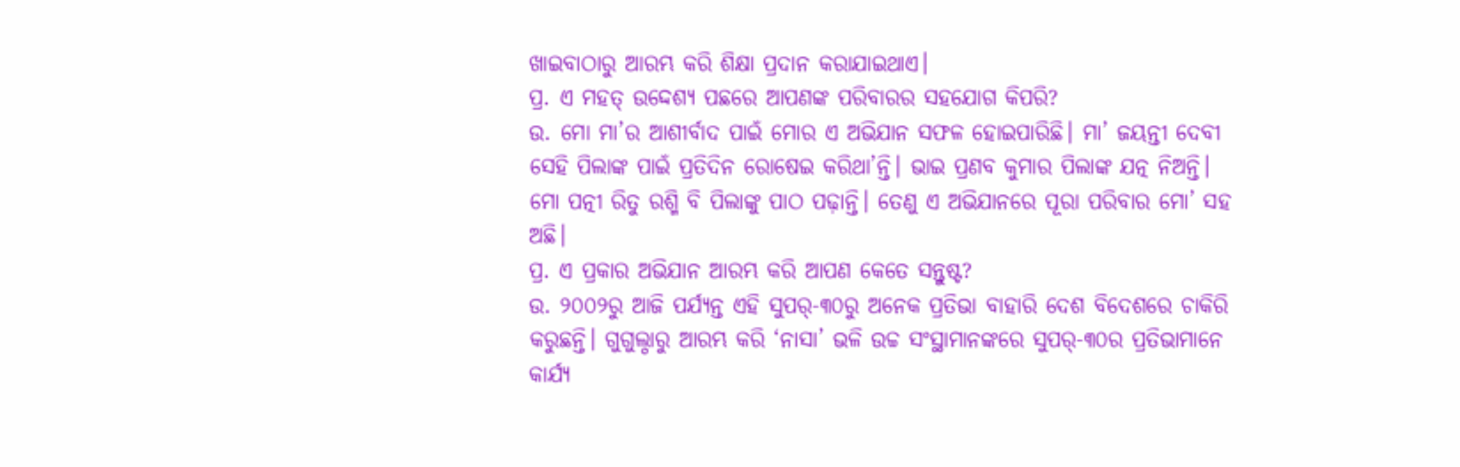ଖାଇବାଠାରୁ ଆରମ୍ଭ କରି ଶିକ୍ଷା ପ୍ରଦାନ କରାଯାଇଥାଏ।
ପ୍ର. ଏ ମହତ୍ ଉଦ୍ଦେଶ୍ୟ ପଛରେ ଆପଣଙ୍କ ପରିବାରର ସହଯୋଗ କିପରି?
ଉ. ମୋ ମା’ର ଆଶୀର୍ବାଦ ପାଇଁ ମୋର ଏ ଅଭିଯାନ ସଫଳ ହୋଇପାରିଛି। ମା’ ଜୟନ୍ତୀ ଦେବୀ ସେହି ପିଲାଙ୍କ ପାଇଁ ପ୍ରତିଦିନ ରୋଷେଇ କରିଥା’ନ୍ତି। ଭାଇ ପ୍ରଣବ କୁମାର ପିଲାଙ୍କ ଯତ୍ନ ନିଅନ୍ତି। ମୋ ପତ୍ନୀ ରିତୁ ରଶ୍ମି ବି ପିଲାଙ୍କୁ ପାଠ ପଢ଼ାନ୍ତି। ତେଣୁ ଏ ଅଭିଯାନରେ ପୂରା ପରିବାର ମୋ’ ସହ ଅଛି।
ପ୍ର. ଏ ପ୍ରକାର ଅଭିଯାନ ଆରମ୍ଭ କରି ଆପଣ କେତେ ସନ୍ତୁଷ୍ଟ?
ଉ. ୨୦୦୨ରୁ ଆଜି ପର୍ଯ୍ୟନ୍ତ ଏହି ସୁପର୍-୩୦ରୁ ଅନେକ ପ୍ରତିଭା ବାହାରି ଦେଶ ବିଦେଶରେ ଚାକିରି କରୁଛନ୍ତି। ଗୁଗୁଲ୍ଠାରୁ ଆରମ୍ଭ କରି ‘ନାସା’ ଭଳି ଉଚ୍ଚ ସଂସ୍ଥାମାନଙ୍କରେ ସୁପର୍-୩୦ର ପ୍ରତିଭାମାନେ କାର୍ଯ୍ୟ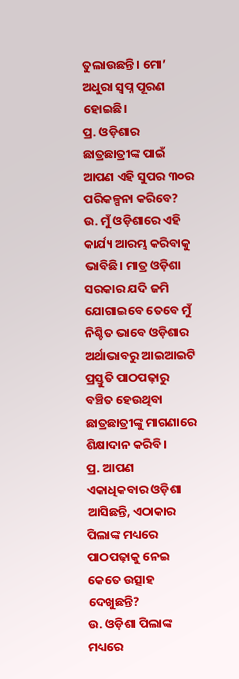ତୁଲାଉଛନ୍ତି। ମୋ’ ଅଧୁରା ସ୍ବପ୍ନ ପୂରଣ ହୋଇଛି।
ପ୍ର. ଓଡ଼ିଶାର ଛାତ୍ରଛାତ୍ରୀଙ୍କ ପାଇଁ ଆପଣ ଏହି ସୁପର ୩୦ର ପରିକଳ୍ପନା କରିବେ?
ଉ. ମୁଁ ଓଡ଼ିଶାରେ ଏହି କାର୍ଯ୍ୟ ଆରମ୍ଭ କରିବାକୁ ଭାବିଛି। ମାତ୍ର ଓଡ଼ିଶା ସରକାର ଯଦି ଜମି ଯୋଗାଇବେ ତେବେ ମୁଁ ନିଶ୍ଚିତ ଭାବେ ଓଡ଼ିଶାର ଅର୍ଥାଭାବରୁ ଆଇଆଇଟି ପ୍ରସ୍ତୁତି ପାଠପଢ଼ାରୁ ବଞ୍ଚିତ ହେଉଥିବା ଛାତ୍ରଛାତ୍ରୀଙ୍କୁ ମାଗଣାରେ ଶିକ୍ଷାଦାନ କରିବି।
ପ୍ର. ଆପଣ ଏକାଧିକବାର ଓଡ଼ିଶା ଆସିଛନ୍ତି, ଏଠାକାର ପିଲାଙ୍କ ମଧ୍ୟରେ ପାଠପଢ଼ାକୁ ନେଇ କେତେ ଉତ୍ସାହ ଦେଖୁଛନ୍ତି?
ଉ. ଓଡ଼ିଶା ପିଲାଙ୍କ ମଧ୍ୟରେ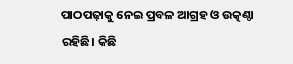ପାଠପଢ଼ାକୁ ନେଇ ପ୍ରବଳ ଆଗ୍ରହ ଓ ଉତ୍କଣ୍ଠା ରହିଛି। କିଛି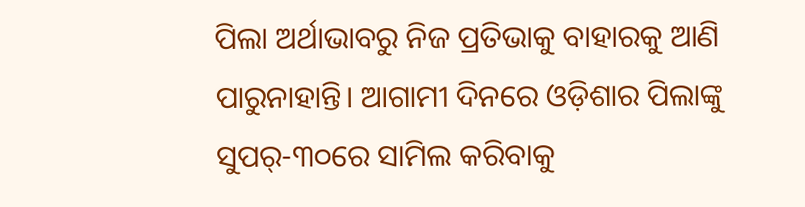ପିଲା ଅର୍ଥାଭାବରୁ ନିଜ ପ୍ରତିଭାକୁ ବାହାରକୁ ଆଣି ପାରୁନାହାନ୍ତି। ଆଗାମୀ ଦିନରେ ଓଡ଼ିଶାର ପିଲାଙ୍କୁ ସୁପର୍-୩୦ରେ ସାମିଲ କରିବାକୁ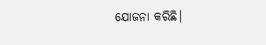ଯୋଜନା କରିଛି।